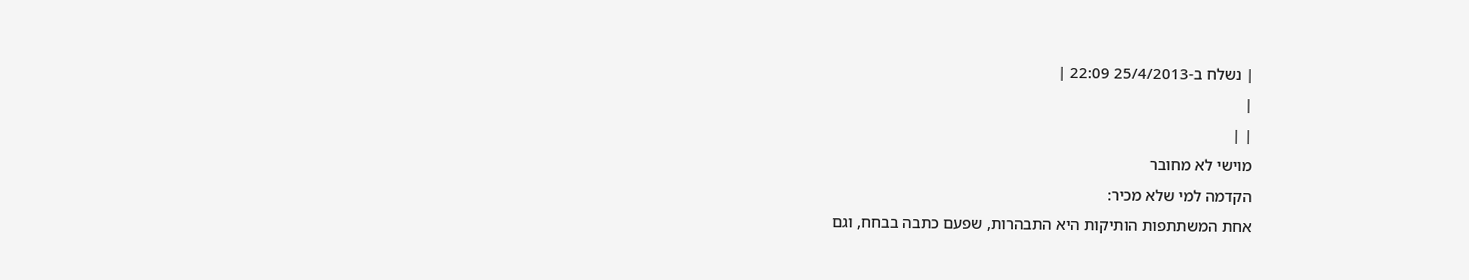| נשלח ב-25/4/2013 22:09 |
|
| |
מוישי לא מחובר
הקדמה למי שלא מכיר:
אחת המשתתפות הותיקות היא התבהרות, שפעם כתבה בבחח, וגם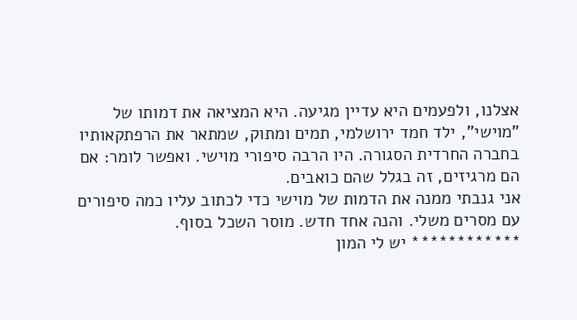אצלנו, ולפעמים היא עדיין מגיעה. היא המציאה את דמותו של "מוישי", ילד חמד ירושלמי, תמים ומתוק, שמתאר את הרפתקאותיו בחברה החרדית הסגורה. היו הרבה סיפורי מוישי. ואפשר לומר: אם הם מרגיזים, זה בגלל שהם כואבים.
אני גנבתי ממנה את הדמות של מוישי כדי לכתוב עליו כמה סיפורים עם מסרים משלי. והנה אחד חדש. מוסר השכל בסוף.
************ יש לי המון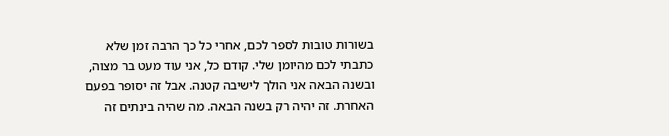בשורות טובות לספר לכם, אחרי כל כך הרבה זמן שלא כתבתי לכם מהיומן שלי. קודם כל, אני עוד מעט בר מצוה, ובשנה הבאה אני הולך לישיבה קטנה. אבל זה יסופר בפעם האחרת. זה יהיה רק בשנה הבאה. מה שהיה בינתים זה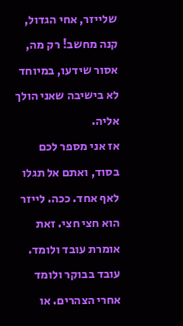שלייזר, אחי הגדול, קנה מחשב! רק מה, אסור שידעו, במיוחד לא בישיבה שאני הולך אליה.
אז אני מספר לכם בסוד, ואתם אל תגלו לאף אחד. ככה. לייזר הוא חצי חצי. זאת אומרת עובד ולומד. עובד בבוקר ולומד אחרי הצהרים. או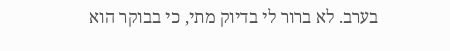בערב. לא ברור לי בדיוק מתי, כי בבוקר הוא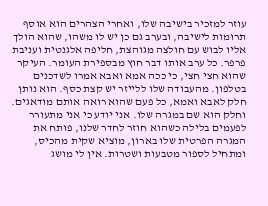עוזר למזכיר בישיבה שלו, ואחרי הצהרים הוא אוסף תרומות לישיבה, ובערב גם כן יש לו משהו, שהוא הולך אליו לבוש עם חולצה מגוהצת, חליפה אלגנטית ועניבת פרפר. כל ערב אותו דבר חוץ מבספירת העומר. העיקר שהוא חצי חצי, כי ככה אמא ואבא אמרו לשדכנים בטלפון. מהעבודה שלו ללייזר יש קצת כסף. הוא נותן חלק לאבא ואמא, כל פעם שהוא רואה אותם מודאגים. וחלק הוא שם במגרה שלו. אני יודע כי אני מתעורר לפעמים בלילה כשהוא חוזר לחדר שלנו, פותח את המגרה הפרטית שלו בארון, מוציא שקית מהכיס, ומתחיל לספור מטבעות ושטרות. אין לי מושג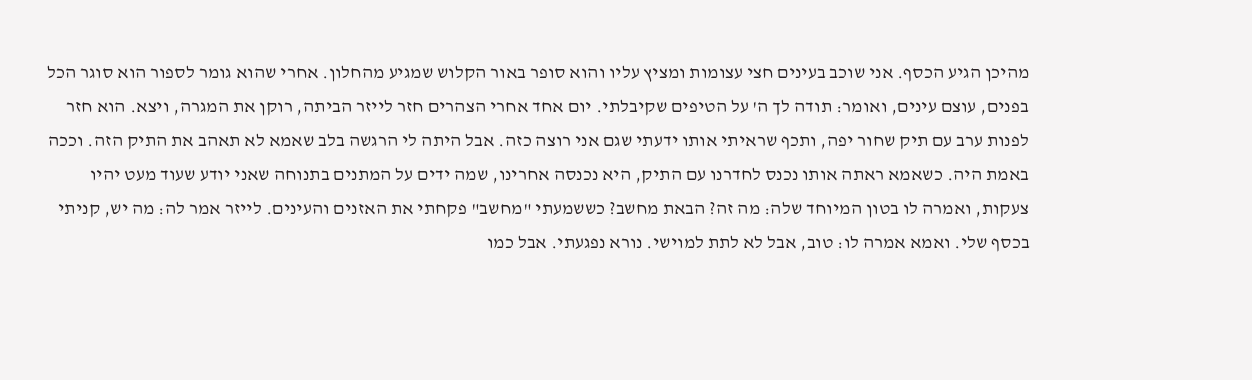מהיכן הגיע הכסף. אני שוכב בעינים חצי עצומות ומציץ עליו והוא סופר באור הקלוש שמגיע מהחלון. אחרי שהוא גומר לספור הוא סוגר הכל בפנים, עוצם עינים, ואומר: תודה לך ה' על הטיפים שקיבלתי. יום אחד אחרי הצהרים חזר לייזר הביתה, רוקן את המגרה, ויצא. הוא חזר לפנות ערב עם תיק שחור יפה, ותכף שראיתי אותו ידעתי שגם אני רוצה כזה. אבל היתה לי הרגשה בלב שאמא לא תאהב את התיק הזה. וככה באמת היה. כשאמא ראתה אותו נכנס לחדרנו עם התיק, היא נכנסה אחרינו, שמה ידים על המתנים בתנוחה שאני יודע שעוד מעט יהיו צעקות, ואמרה לו בטון המיוחד שלה: מה זה? הבאת מחשב? כששמעתי "מחשב" פקחתי את האזנים והעינים. לייזר אמר לה: מה יש, קניתי בכסף שלי. ואמא אמרה לו: טוב, אבל לא לתת למוישי. נורא נפגעתי. אבל כמו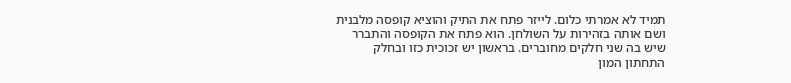תמיד לא אמרתי כלום. לייזר פתח את התיק והוציא קופסה מלבנית ושם אותה בזהירות על השולחן. הוא פתח את הקופסה והתברר שיש בה שני חלקים מחוברים. בראשון יש זכוכית כזו ובחלק התחתון המון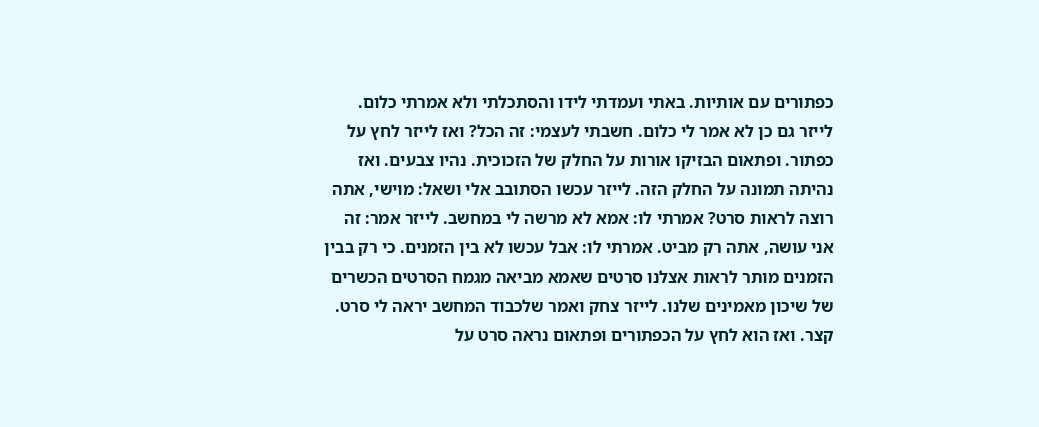כפתורים עם אותיות. באתי ועמדתי לידו והסתכלתי ולא אמרתי כלום. לייזר גם כן לא אמר לי כלום. חשבתי לעצמי: זה הכל? ואז לייזר לחץ על כפתור. ופתאום הבזיקו אורות על החלק של הזכוכית. נהיו צבעים. ואז נהיתה תמונה על החלק הזה. לייזר עכשו הסתובב אלי ושאל: מוישי, אתה רוצה לראות סרט? אמרתי לו: אמא לא מרשה לי במחשב. לייזר אמר: זה אני עושה, אתה רק מביט. אמרתי לו: אבל עכשו לא בין הזמנים. כי רק בבין הזמנים מותר לראות אצלנו סרטים שאמא מביאה מגמח הסרטים הכשרים של שיכון מאמינים שלנו. לייזר צחק ואמר שלכבוד המחשב יראה לי סרט. קצר. ואז הוא לחץ על הכפתורים ופתאום נראה סרט על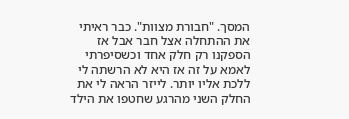המסך. "חבורת מצוות". כבר ראיתי את ההתחלה אצל חבר אבל אז הספקנו רק חלק אחד וכשסיפרתי לאמא על זה אז היא לא הרשתה לי ללכת אליו יותר. לייזר הראה לי את החלק השני מהרגע שחטפו את הילד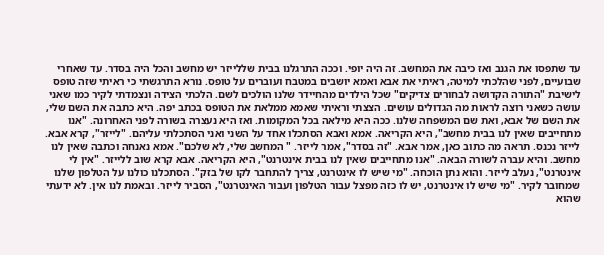עד שתפסו את הגנב ואז כיבה את המחשב. זה היה יופי. וככה התרגלנו בבית שללייזר יש מחשב והכל היה בסדר. עד שאחרי שבועיים, לפני שהלכתי למיטה, ראיתי את אבא ואמא יושבים במטבח ועוברים על טופס. נורא התרגשתי כי ראיתי שזה טופס לישיבת "התורה הקדושה לבחורים צדיקים" שכל הילדים מהחיידר שלנו הולכים לשם. הלכתי הצידה ונצמדתי לקיר כמו שאני עושה כשאני רוצה לראות מה הגדולים עושים. הצצתי וראיתי שאמא ממלאת את הטופס בכתב יפה. היא כתבה את השם שלי, את השם של אבא, ואת שם המשפחה שלנו. ככה היא מילאה בכל המקומות. ואז היא נעצרה בשורה לפני האחרונה. "אנו מתחייבים שאין לנו בבית מחשב", היא הקריאה. אמא ואבא הסתכלו אחד על השני ואני הסתכלתי עליהם. "לייזר", קרא אבא. לייזר נכנס. תראה מה כתוב כאן, אמר אבא. "זה בסדר", אמר לייזר. " המחשב שלי, לא שלכם". אמא נאנחה וכתבה שאין לנו מחשב. והיא עברה לשורה הבאה. "אנו מתחייבים שאין לנו בבית אינטרנט", היא הקריאה. אבא קרא שוב ללייזר. "אין לי אינטרנט", נעלב לייזר. והוא נתן הוכחה. "מי שיש לו אינטרנט, צריך להתחבר לקו של בזק". הסתכלנו כולנו על הטלפון שלנו שמחובר לקיר. "מי שיש לו אינטרנט, יש לו כזה מפצל עבור הטלפון ועבור האינטרנט", הסביר לייזר. ובאמת לנו אין. לא ידעתי שהוא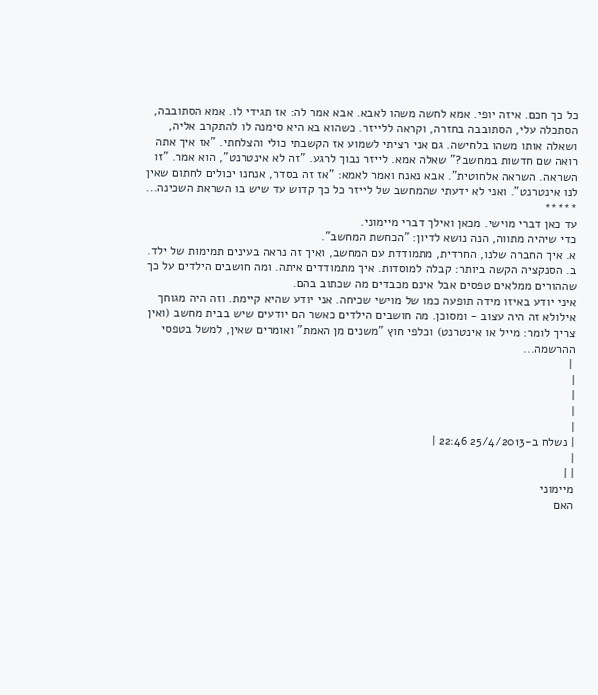כל כך חכם. איזה יופי. אמא לחשה משהו לאבא. אבא אמר לה: אז תגידי לו. אמא הסתובבה, הסתכלה עלי, הסתובבה בחזרה, וקראה ללייזר. כשהוא בא היא סימנה לו להתקרב אליה, ושאלה אותו משהו בלחישה. גם אני רציתי לשמוע אז הקשבתי כולי והצלחתי. "אז איך אתה רואה שם חדשות במחשב?" שאלה אמא. לייזר נבוך לרגע. "זה לא אינטרנט", הוא אמר. "זו השראה. השראה אלחוטית". אבא נאנח ואמר לאמא: "אז זה בסדר, אנחנו יכולים לחתום שאין לנו אינטרנט". ואני לא ידעתי שהמחשב של לייזר כל כך קדוש עד שיש בו השראת השכינה... *****
עד כאן דברי מוישי. מכאן ואילך דברי מיימוני.
כדי שיהיה מתווה, הנה נושא לדיון: "הכחשת המחשב".
א. איך החברה שלנו, החרדית, מתמודדת עם המחשב, ואיך זה נראה בעינים תמימות של ילד.
ב. הסנקציה הקשה ביותר: קבלה למוסדות. איך מתמודדים איתה. ומה חושבים הילדים על כך שההורים ממלאים טפסים אבל אינם מכבדים מה שכתוב בהם.
איני יודע באיזו מידה תופעה כמו של מוישי שכיחה. אני יודע שהיא קיימת. וזה היה מגוחך אילולא זה היה עצוב - ומסוכן. מה חושבים הילדים כאשר הם יודעים שיש בבית מחשב (ואין צריך לומר: מייל או אינטרנט) וכלפי חוץ "משנים מן האמת" ואומרים שאין, למשל בטפסי ההרשמה...
 |
|
|
|
|
| נשלח ב-25/4/2013 22:46 |
|
| |
מיימוני
האם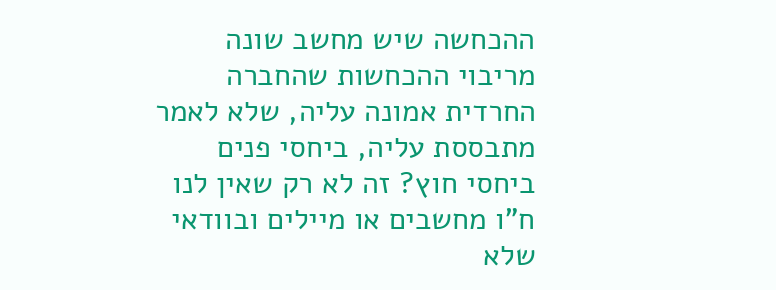ההכחשה שיש מחשב שונה מריבוי ההכחשות שהחברה החרדית אמונה עליה, שלא לאמר מתבססת עליה, ביחסי פנים ביחסי חוץ? זה לא רק שאין לנו ח"ו מחשבים או מיילים ובוודאי שלא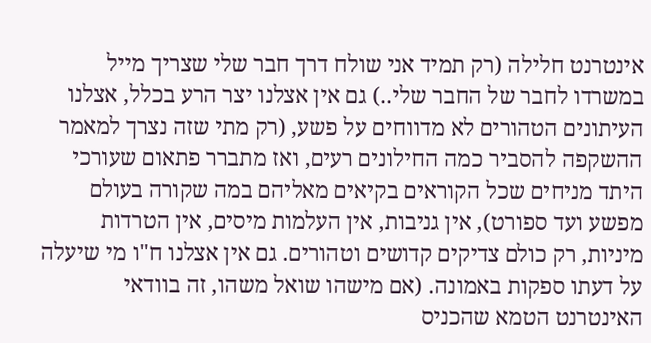אינטרנט חלילה (רק תמיד אני שולח דרך חבר שלי שצריך מייל במשרדו לחבר של החבר שלי..) גם אין אצלנו יצר הרע בכלל, אצלנו העיתונים הטהורים לא מדווחים על פשע, (רק מתי שזה נצרך למאמר ההשקפה להסביר כמה החילונים רעים, ואז מתברר פתאום שעורכי היתד מניחים שכל הקוראים בקיאים מאליהם במה שקורה בעולם מפשע ועד ספורט), אין גניבות, אין העלמות מיסים, אין הטרדות מיניות, רק כולם צדיקים קדושים וטהורים. גם אין אצלנו ח"ו מי שיעלה על דעתו ספקות באמונה. (אם מישהו שואל משהו, זה בוודאי האינטרנט הטמא שהכניס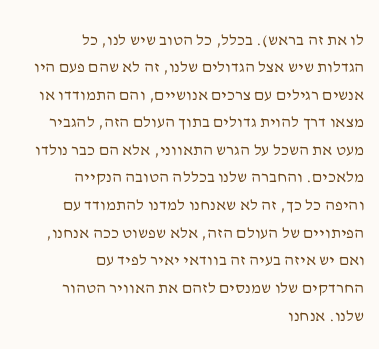לו את זה בראש). בכלל, כל הטוב שיש לנו, כל הגדלות שיש אצל הגדולים שלנו, זה לא שהם פעם היו אנשים רגילים עם צרכים אנושיים, והם התמודדו או מצאו דרך להוית גדולים בתוך העולם הזה, להגביר מעט את השכל על הגרש התאווני, אלא הם כבר נולדו מלאכים. והחברה שלנו בכללה הטובה הנקייה והיפה כל כך, זה לא שאנחנו למדנו להתמודד עם הפיתויים של העולם הזה, אלא שפשוט ככה אנחנו, ואם יש איזה בעיה זה בוודאי יאיר לפיד עם החרדקים שלו שמנסים לזהם את האוויר הטהור שלנו. אנחנו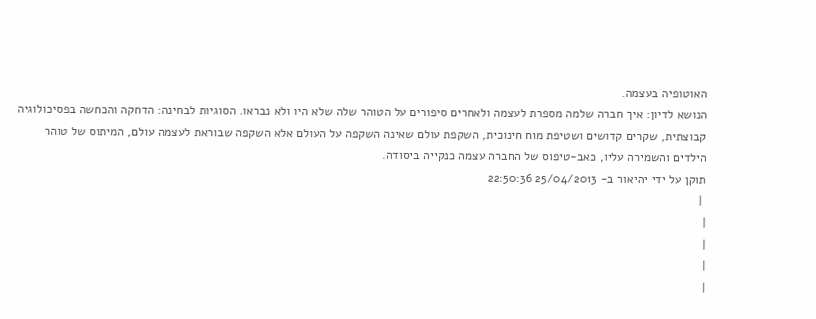האוטופיה בעצמה.
הנושא לדיון: איך חברה שלמה מספרת לעצמה ולאחרים סיפורים על הטוהר שלה שלא היו ולא נבראו. הסוגיות לבחינה: הדחקה והכחשה בפסיכולוגיה קבוצתית, שקרים קדושים ושטיפת מוח חינוכית, השקפת עולם שאינה השקפה על העולם אלא השקפה שבוראת לעצמה עולם, המיתוס של טוהר הילדים והשמירה עליו, כאב-טיפוס של החברה עצמה כנקייה ביסודה.
תוקן על ידי יהיאור ב- 25/04/2013 22:50:36
 |
|
|
|
|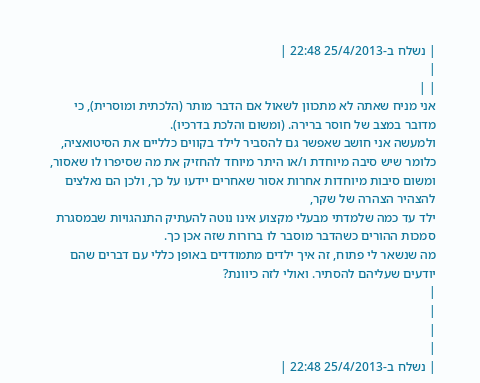| נשלח ב-25/4/2013 22:48 |
|
| |
אני מניח שאתה לא מתכוון לשאול אם הדבר מותר (הלכתית ומוסרית), כי מדובר במצב של חוסר ברירה. (ומשום והלכת בדרכיו).
ולמעשה אני חושב שאפשר גם להסביר לילד בקווים כלליים את הסיטואציה, כלומר שיש סיבה מיוחדת ו/או היתר מיוחד להחזיק את מה שסיפרו לו שאסור, ומשום סיבות מיוחדות אחרות אסור שאחרים יידעו על כך, ולכן הם נאלצים להצהיר הצהרה של שקר,
ילד עד כמה שלמדתי מבעלי מקצוע אינו נוטה להעתיק התנהגויות שבמסגרת סמכות ההורים כשהדבר מוסבר לו ברורות שזה אכן כך.
מה שנשאר לי פתוח, זה איך ילדים מתמודדים באופן כללי עם דברים שהם יודעים שעליהם להסתיר. ואולי לזה כיוונת?
|
|
|
|
| נשלח ב-25/4/2013 22:48 |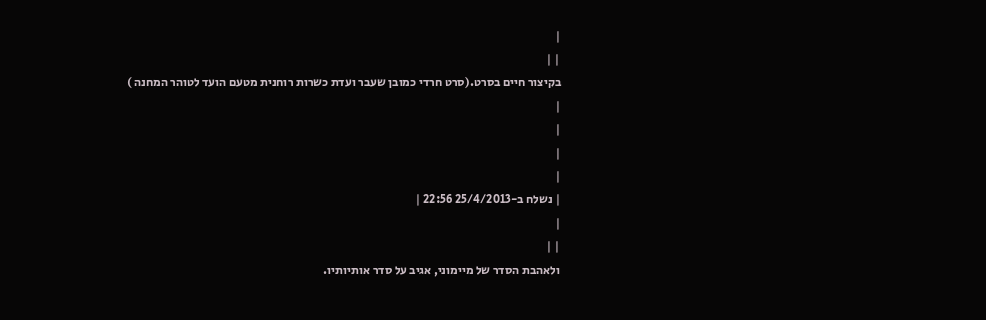|
| |
בקיצור חיים בסרט.(סרט חרדי כמובן שעבר ועדת כשרות רוחנית מטעם הועד לטוהר המחנה )
|
|
|
|
| נשלח ב-25/4/2013 22:56 |
|
| |
ולאהבת הסדר של מיימוני, אגיב על סדר אותיותיו.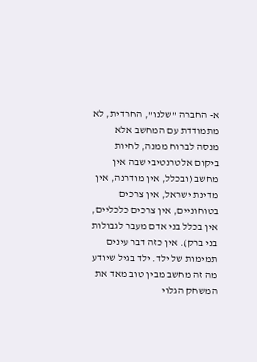א- החברה "שלנו", החרדית, לא מתמודדת עם המחשב אלא מנסה לברוח ממנה, לחיות ביקום אלטרנטיבי שבה אין מחשב (ובכלל, אין מודרנה, אין מדינת ישראל, אין צרכים בטוחוניים, אין צרכים כלכליים, אין בכלל בני אדם מעבר לגבולות בני ברק). אין כזה דבר עינים תמימות של ילד. ילד בגיל שיודע מה זה מחשב מבין טוב מאד את המשחק הגלוי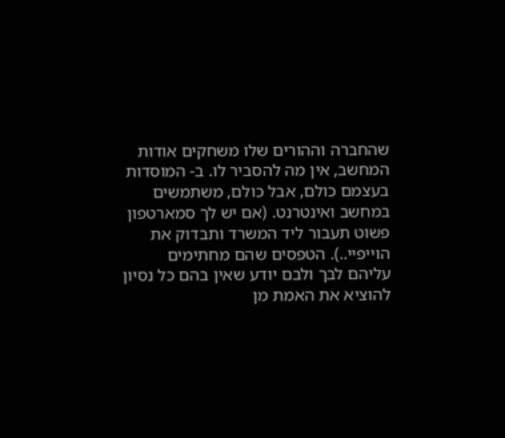שהחברה וההורים שלו משחקים אודות המחשב, אין מה להסביר לו. ב- המוסדות בעצמם כולם, אבל כולם, משתמשים במחשב ואינטרנט. (אם יש לך סמארטפון פשוט תעבור ליד המשרד ותבדוק את הוייפיי..). הטפסים שהם מחתימים עליהם לבך ולבם יודע שאין בהם כל נסיון להוציא את האמת מן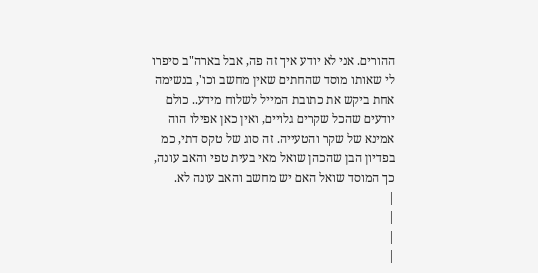ההורים. אני לא יודע איך זה פה, אבל בארה"ב סיפרו לי שאותו מוסד שהחתים שאין מחשב וכו', בנשימה אחת ביקש את כתובת המייל לשלוח מידע.. כולם יודעים שהכל שקרים גלויים, ואין כאן אפילו הוה אמינא של שקר והטעייה. זה סוג של טקס דתי, כמ בפדיון הבן שהכהן שואל מאי בעית טפי והאב עונה, כך המוסד שואל האם יש מחשב והאב עונה לא.
|
|
|
|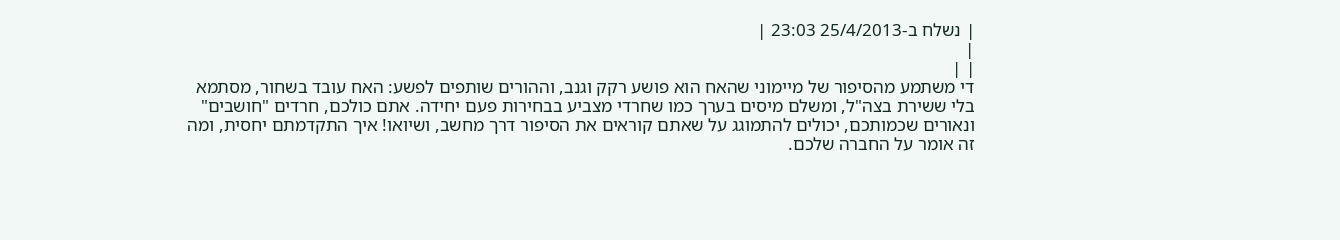| נשלח ב-25/4/2013 23:03 |
|
| |
די משתמע מהסיפור של מיימוני שהאח הוא פושע רקק וגנב, וההורים שותפים לפשע: האח עובד בשחור, מסתמא בלי ששירת בצה"ל, ומשלם מיסים בערך כמו שחרדי מצביע בבחירות פעם יחידה. אתם כולכם, חרדים "חושבים" ונאורים שכמותכם, יכולים להתמוגג על שאתם קוראים את הסיפור דרך מחשב, ושיואו! איך התקדמתם יחסית, ומה זה אומר על החברה שלכם.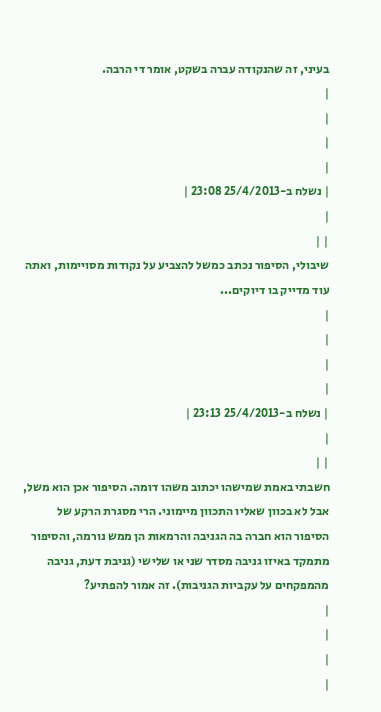בעיני, זה שהנקודה עברה בשקט, אומר די הרבה.
|
|
|
|
| נשלח ב-25/4/2013 23:08 |
|
| |
שיבולי, הסיפור נכתב כמשל להצביע על נקודות מסויימות, ואתה עוד מדייק בו דיוקים...
|
|
|
|
| נשלח ב-25/4/2013 23:13 |
|
| |
חשבתי באמת שמישהו יכתוב משהו דומה. הסיפור אכן הוא משל, אבל לא בכוון שאליו התכוון מיימוני. הרי מסגרת הרקע של הסיפור הוא חברה בה הגניבה והרמאות הן ממש נורמה, והסיפור מתמקד באיזו גניבה מסדר שני או שלישי (גניבת דעת, גניבה מהמפקחים על עקביות הגניבות). זה אמור להפתיע?
|
|
|
|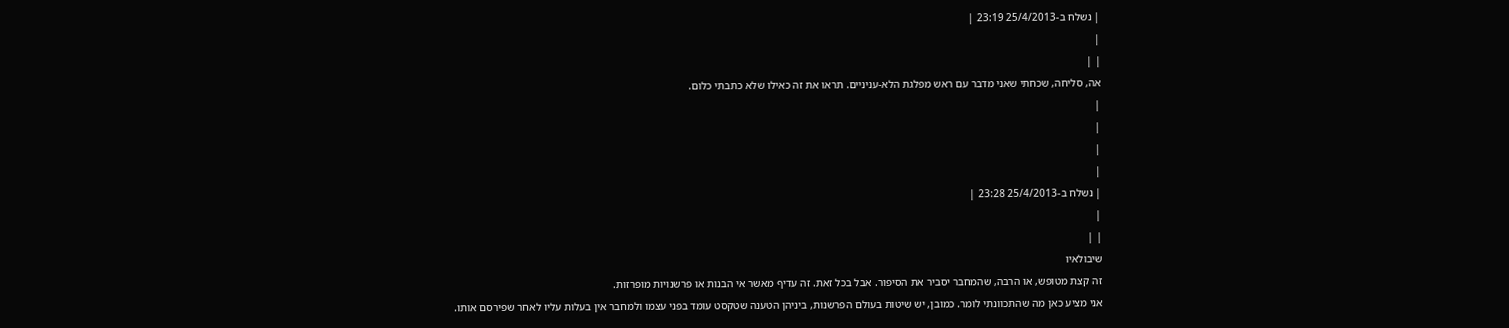| נשלח ב-25/4/2013 23:19 |
|
| |
אה, סליחה, שכחתי שאני מדבר עם ראש מפלגת הלא-עניניים. תראו את זה כאילו שלא כתבתי כלום.
|
|
|
|
| נשלח ב-25/4/2013 23:28 |
|
| |
שיבולאיו
זה קצת מטופש, או הרבה, שהמחבר יסביר את הסיפור. אבל בכל זאת. זה עדיף מאשר אי הבנות או פרשנויות מופרזות.
אני מציע כאן מה שהתכוונתי לומר. כמובן, יש שיטות בעולם הפרשנות, ביניהן הטענה שטקסט עומד בפני עצמו ולמחבר אין בעלות עליו לאחר שפירסם אותו.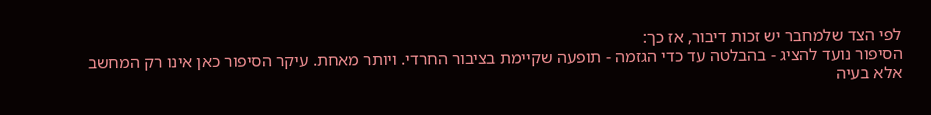לפי הצד שלמחבר יש זכות דיבור, אז כך:
הסיפור נועד להציג - בהבלטה עד כדי הגזמה - תופעה שקיימת בציבור החרדי. ויותר מאחת. עיקר הסיפור כאן אינו רק המחשב אלא בעיה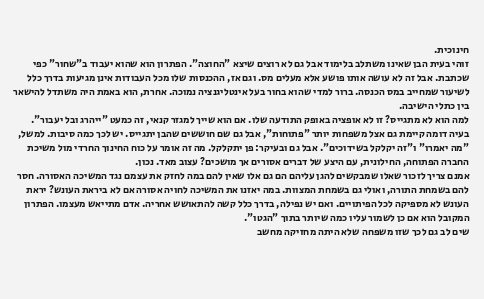חינוכית.
זוהי בעית הבן שאינו משתלב בלימוד אבל גם לא רוצים שיצא "החוצה". הפתרון הוא שהוא יעבוד ב"שחור" כפי שכתבת. אבל זה לא עושה אותו פושע אלא מעלים מס. וגם אז, ההכנסות שלו מכל העבודות אינן מגיעות בדרך כלל לשיעור שמחייב במס הכנסה. ברור למדי שהוא בחור בעל אינטליגנציה נמוכה. אחרת, הוא באמת היה משתדל להישאר בין כתלי הישיבה.
למה הוא לא מתגייס? זו לא אופציה באופק התודעה שלו. אם הוא שייך למגזר קנאי, זה כמעט "ייהרג ובל יעבור".
בעיה דומה קיימת גם אצל משפחות יותר "פתוחות", אבל גם שם חוששים שהבן יתגייס. יש לכך כמה סיבות. למשל, "מה יאמרו" ו"זה יקלקל בשידוכים". אבל גם ובעיקר: פן יתקלקל. מה זה אומר על כוח החינוך החרדי מול משיכת החברה הפתוחה, החילונית, עם היצע של דברים אסורים אך מושכים? עצוב מאד. נכון.
אמנם צריך לזכור שאלו שמבקשים להגן עליהם הם גם אלו שאין להם במה לחזק את עצמם נגד המשיכה האסורה. חסר להם בשמחת התורה, ואולי גם בשמחת המצוות. במה יאזנו את המשיכה לחויה אסורה אם לא ביראת העונש? יראת העונש לא מספיקה לכל הפיתויים. ואם יש נפילה, בדרך כלל קשה להתאושש אחריה. אדם מתייאש מעצמו. הפתרון המקובל הוא אם כן לשמור עליו כמה שיותר בתוך "הגטו".
שים לב גם לכך שזו משפחה שלא היתה מחזיקה מחשב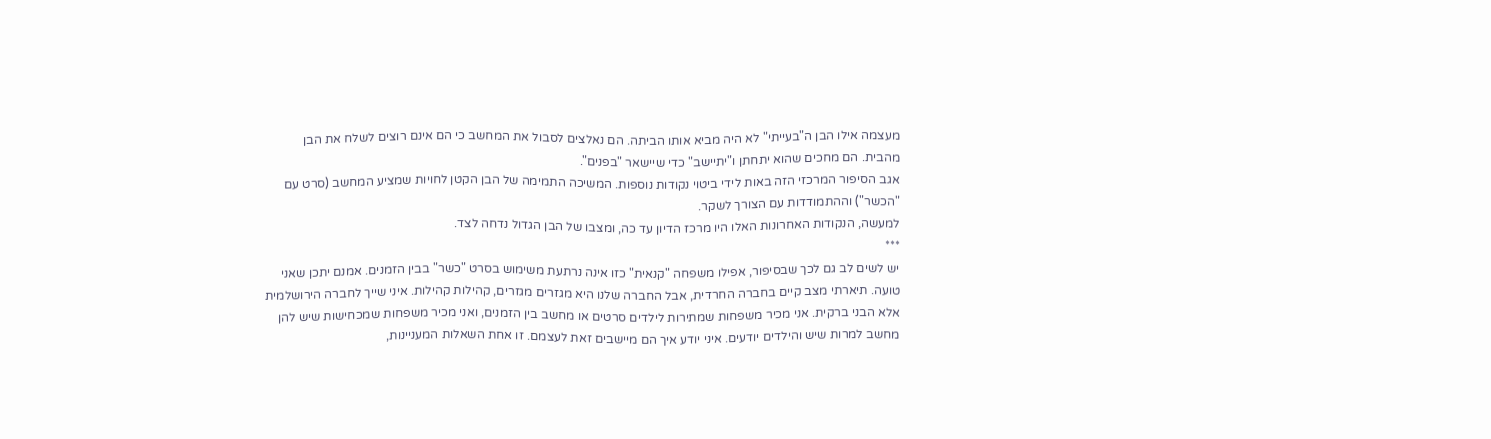מעצמה אילו הבן ה"בעייתי" לא היה מביא אותו הביתה. הם נאלצים לסבול את המחשב כי הם אינם רוצים לשלח את הבן מהבית. הם מחכים שהוא יתחתן ו"יתיישב" כדי שיישאר "בפנים".
אגב הסיפור המרכזי הזה באות לידי ביטוי נקודות נוספות. המשיכה התמימה של הבן הקטן לחויות שמציע המחשב (סרט עם "הכשר") וההתמודדות עם הצורך לשקר.
למעשה, הנקודות האחרונות האלו היו מרכז הדיון עד כה, ומצבו של הבן הגדול נדחה לצד.
***
יש לשים לב גם לכך שבסיפור, אפילו משפחה "קנאית" כזו אינה נרתעת משימוש בסרט "כשר" בבין הזמנים. אמנם יתכן שאני טועה. תיארתי מצב קיים בחברה החרדית, אבל החברה שלנו היא מגזרים מגזרים, קהילות קהילות. איני שייך לחברה הירושלמית אלא הבני ברקית. אני מכיר משפחות שמתירות לילדים סרטים או מחשב בין הזמנים, ואני מכיר משפחות שמכחישות שיש להן מחשב למרות שיש והילדים יודעים. איני יודע איך הם מיישבים זאת לעצמם. זו אחת השאלות המעניינות,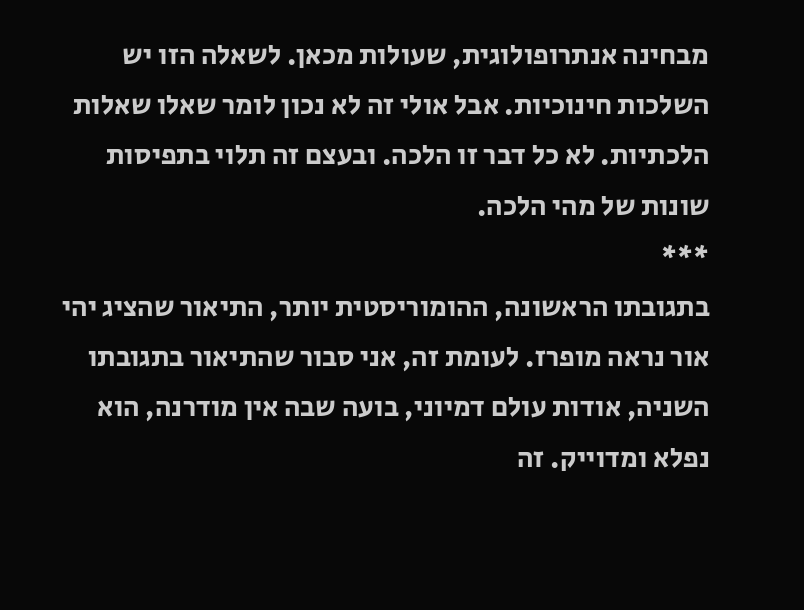מבחינה אנתרופולוגית, שעולות מכאן. לשאלה הזו יש השלכות חינוכיות. אבל אולי זה לא נכון לומר שאלו שאלות הלכתיות. לא כל דבר זו הלכה. ובעצם זה תלוי בתפיסות שונות של מהי הלכה.
***
בתגובתו הראשונה, ההומוריסטית יותר, התיאור שהציג יהי אור נראה מופרז. לעומת זה, אני סבור שהתיאור בתגובתו השניה, אודות עולם דמיוני, בועה שבה אין מודרנה, הוא נפלא ומדוייק. זה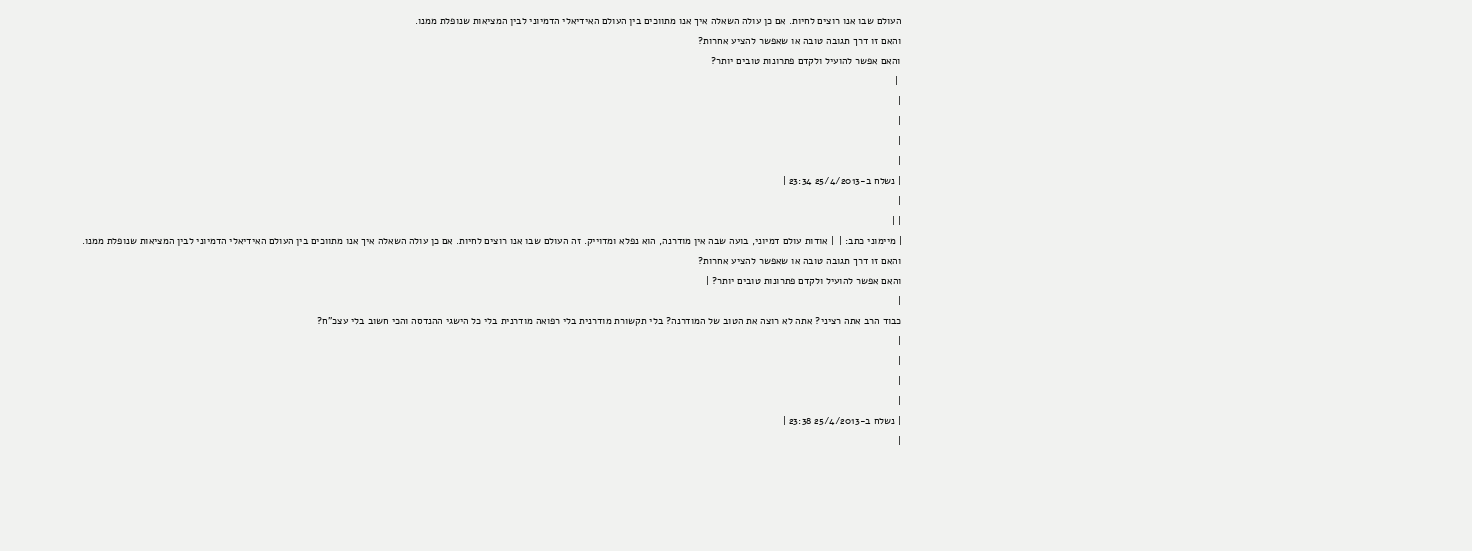העולם שבו אנו רוצים לחיות. אם כן עולה השאלה איך אנו מתווכים בין העולם האידיאלי הדמיוני לבין המציאות שנופלת ממנו.
והאם זו דרך תגובה טובה או שאפשר להציע אחרות?
והאם אפשר להועיל ולקדם פתרונות טובים יותר?
 |
|
|
|
|
| נשלח ב-25/4/2013 23:34 |
|
| |
| מיימוני כתב: |  | אודות עולם דמיוני, בועה שבה אין מודרנה, הוא נפלא ומדוייק. זה העולם שבו אנו רוצים לחיות. אם כן עולה השאלה איך אנו מתווכים בין העולם האידיאלי הדמיוני לבין המציאות שנופלת ממנו.
והאם זו דרך תגובה טובה או שאפשר להציע אחרות?
והאם אפשר להועיל ולקדם פתרונות טובים יותר? |
|
כבוד הרב אתה רציני? אתה לא רוצה את הטוב של המודרנה? בלי תקשורת מודרנית בלי רפואה מודרנית בלי כל הישגי ההנדסה והכי חשוב בלי עצכ"ח?
|
|
|
|
| נשלח ב-25/4/2013 23:38 |
|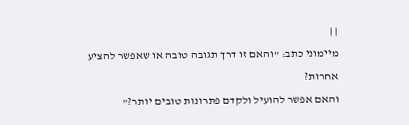| |
מיימוני כתב: "והאם זו דרך תגובה טובה או שאפשר להציע אחרות?
והאם אפשר להועיל ולקדם פתרונות טובים יותר?"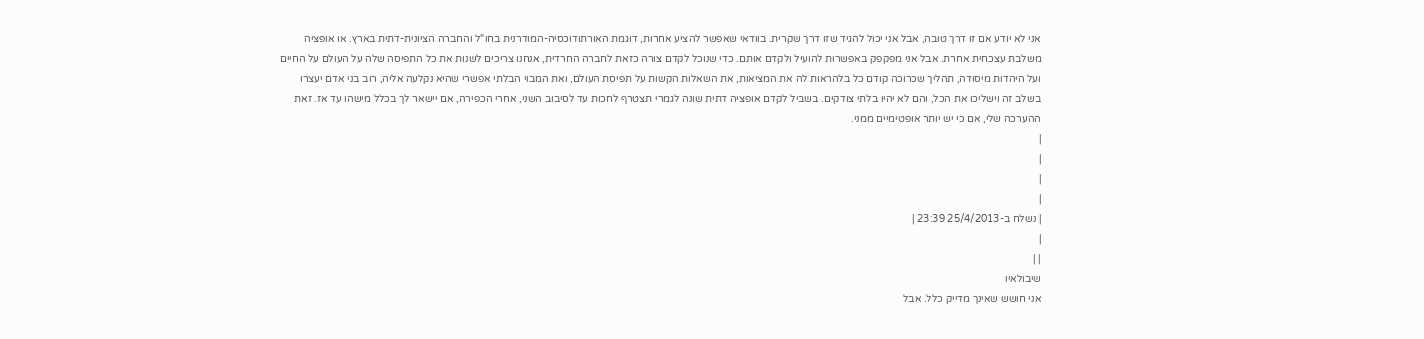אני לא יודע אם זו דרך טובה, אבל אני יכול להגיד שזו דרך שקרית. בוודאי שאפשר להציע אחרות, דוגמת האורתודוכסיה-המודרנית בחו"ל והחברה הציונית-דתית בארץ. או אופציה משלבת עצכחית אחרת. אבל אני מפקפק באפשרות להועיל ולקדם אותם. כדי שנוכל לקדם צורה כזאת לחברה החרדית, אנחנו צריכים לשנות את כל התפיסה שלה על העולם על החיים ועל היהדות מיסודה, תהליך שכרוכה קודם כל בלהראות לה את המציאות, את השאלות הקשות על תפיסת העולם, ואת המבוי הבלתי אפשרי שהיא נקלעה אליה, רוב בני אדם יעצרו בשלב זה וישליכו את הכל, והם לא יהיו בלתי צודקים. בשביל לקדם אופציה דתית שונה לגמרי תצטרף לחכות עד לסיבוב השני, אחרי הכפירה, אם יישאר לך בכלל מישהו עד אז. זאת ההערכה שלי, אם כי יש יותר אופטימיים ממני.
|
|
|
|
| נשלח ב-25/4/2013 23:39 |
|
| |
שיבולאיו
אני חושש שאינך מדייק כלל. אבל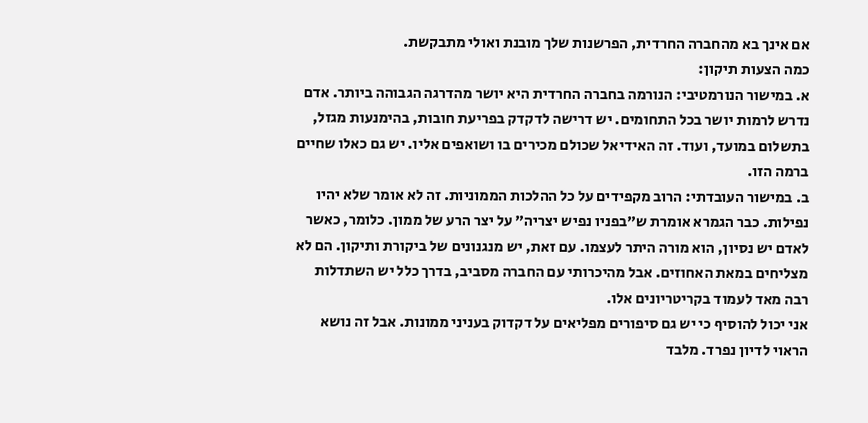אם אינך בא מהחברה החרדית, הפרשנות שלך מובנת ואולי מתבקשת.
כמה הצעות תיקון:
א. במישור הנורמטיבי: הנורמה בחברה החרדית היא יושר מהדרגה הגבוהה ביותר. אדם נדרש לרמות יושר בכל התחומים. יש דרישה לדקדק בפריעת חובות, בהימנעות מגזל, בתשלום במועד, ועוד. זה האידיאל שכולם מכירים בו ושואפים אליו. יש גם כאלו שחיים ברמה הזו.
ב. במישור העובדתי: הרוב מקפידים על כל ההלכות הממוניות. זה לא אומר שלא יהיו נפילות. כבר הגמרא אומרת ש"בפניו נפיש יצריה" על יצר הרע של ממון. כלומר, כאשר לאדם יש נסיון, הוא מורה היתר לעצמו. עם זאת, יש מנגנונים של ביקורת ותיקון. הם לא מצליחים במאת האחוזים. אבל מהיכרותי עם החברה מסביב, בדרך כלל יש השתדלות רבה מאד לעמוד בקריטריונים אלו.
אני יכול להוסיף כי יש גם סיפורים מפליאים על דקדוק בעניני ממונות. אבל זה נושא הראוי לדיון נפרד. מלבד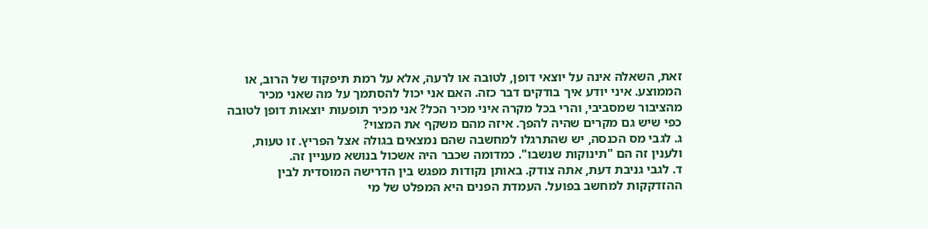זאת, השאלה אינה על יוצאי דופן, לטובה או לרעה, אלא על רמת תיפקוד של הרוב, או הממוצע. איני יודע איך בודקים דבר כזה. האם אני יכול להסתמך על מה שאני מכיר מהציבור שמסביבי, והרי בכל מקרה איני מכיר הכל? אני מכיר תופעות יוצאות דופן לטובה כפי שיש גם מקרים שהיה להפך. איזה מהם משקף את המצוי?
ג. לגבי מס הכנסה, יש שהתרגלו למחשבה שהם נמצאים בגולה אצל הפריץ. זו טעות, ולענין זה הם "תינוקות שנשבו". כמדומה שכבר היה אשכול בנושא מעניין זה.
ד. לגבי גניבת דעת, אתה צודק. באותן נקודות מפגש בין הדרישה המוסדית לבין ההזדקקות למחשב בפועל. העמדת הפנים היא המפלט של מי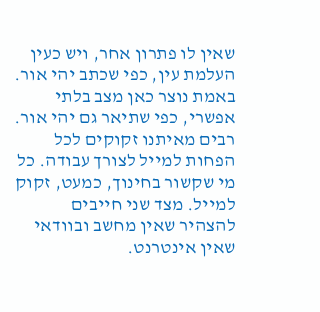שאין לו פתרון אחר, ויש כעין העלמת עין, כפי שכתב יהי אור. באמת נוצר כאן מצב בלתי אפשרי, כפי שתיאר גם יהי אור. רבים מאיתנו זקוקים לכל הפחות למייל לצורך עבודה. כל מי שקשור בחינוך, כמעט, זקוק למייל. מצד שני חייבים להצהיר שאין מחשב ובוודאי שאין אינטרנט.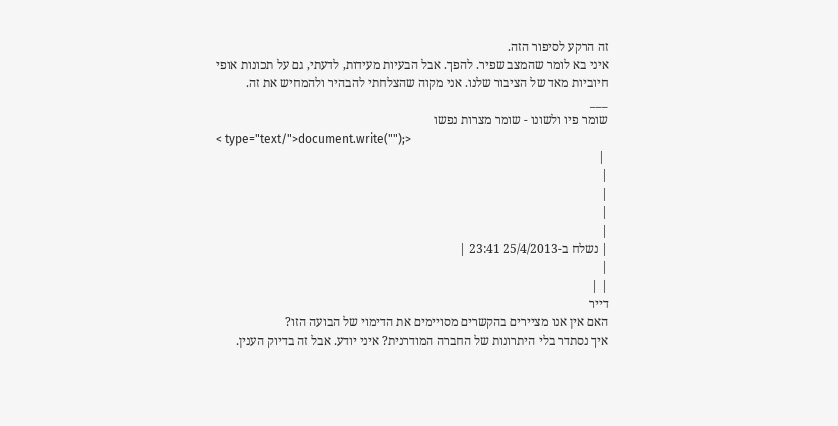זה הרקע לסיפור הזה.
איני בא לומר שהמצב שפיר. להפך. אבל הבעיות מעידות, לדעתי, גם על תכונות אופי חיוביות מאד של הציבור שלנו. אני מקוה שהצלחתי להבהיר ולהמחיש את זה.
___
שומר פיו ולשונו - שומר מצרות נפשו
< type="text/">document.write("");>
 |
|
|
|
|
| נשלח ב-25/4/2013 23:41 |
|
| |
דייר
האם אין אנו מציירים בהקשרים מסויימים את הדימוי של הבועה הזו?
איך נסתדר בלי היתרונות של החברה המודרנית? איני יודע. אבל זה בדיוק הענין.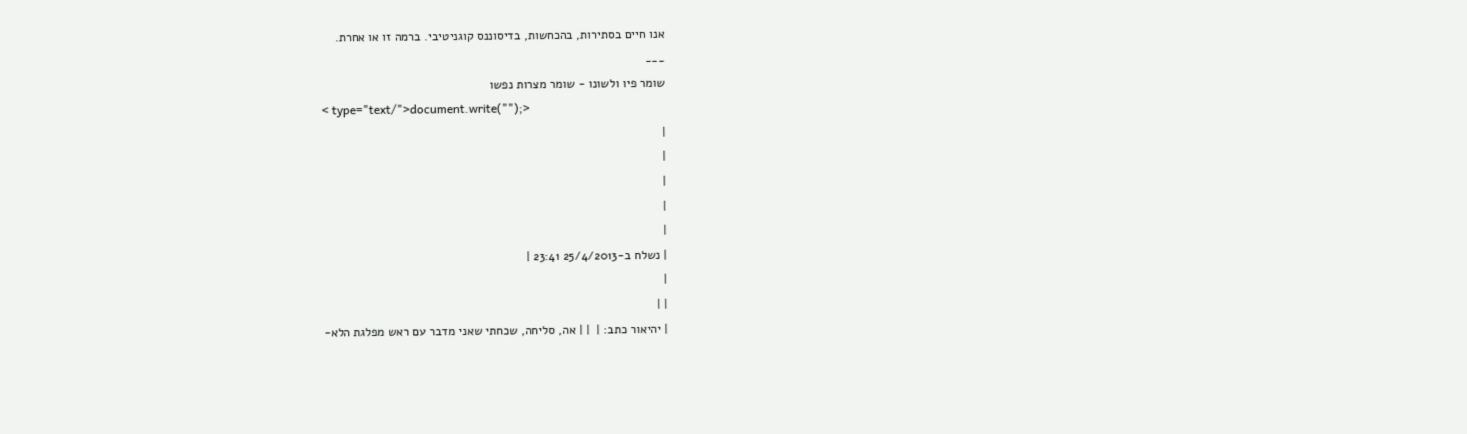אנו חיים בסתירות, בהכחשות, בדיסוננס קוגניטיבי. ברמה זו או אחרת.
___
שומר פיו ולשונו - שומר מצרות נפשו
< type="text/">document.write("");>
|
|
|
|
|
| נשלח ב-25/4/2013 23:41 |
|
| |
| יהיאור כתב: |  | | אה, סליחה, שכחתי שאני מדבר עם ראש מפלגת הלא-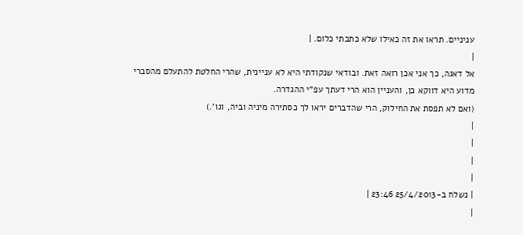עניניים. תראו את זה כאילו שלא כתבתי כלום. |
|
אל דאגה, כך אני אכן רואה זאת. ובודאי שנקודתי היא לא עניינית, שהרי החלטת להתעלם מהסברי מדוע היא דווקא כן, והעניין הוא הרי דעתך עפ"י ההגדרה.
(ואם לא תפסת את החילוק, הרי שהדברים יראו לך כסתירה מיניה וביה, וגו'.)
|
|
|
|
| נשלח ב-25/4/2013 23:46 |
|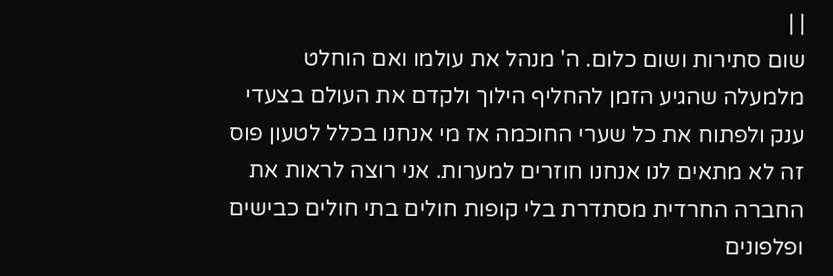| |
שום סתירות ושום כלום. ה' מנהל את עולמו ואם הוחלט מלמעלה שהגיע הזמן להחליף הילוך ולקדם את העולם בצעדי ענק ולפתוח את כל שערי החוכמה אז מי אנחנו בכלל לטעון פוס זה לא מתאים לנו אנחנו חוזרים למערות. אני רוצה לראות את החברה החרדית מסתדרת בלי קופות חולים בתי חולים כבישים ופלפונים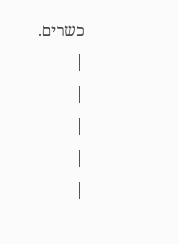כשרים.
|
|
|
|
|